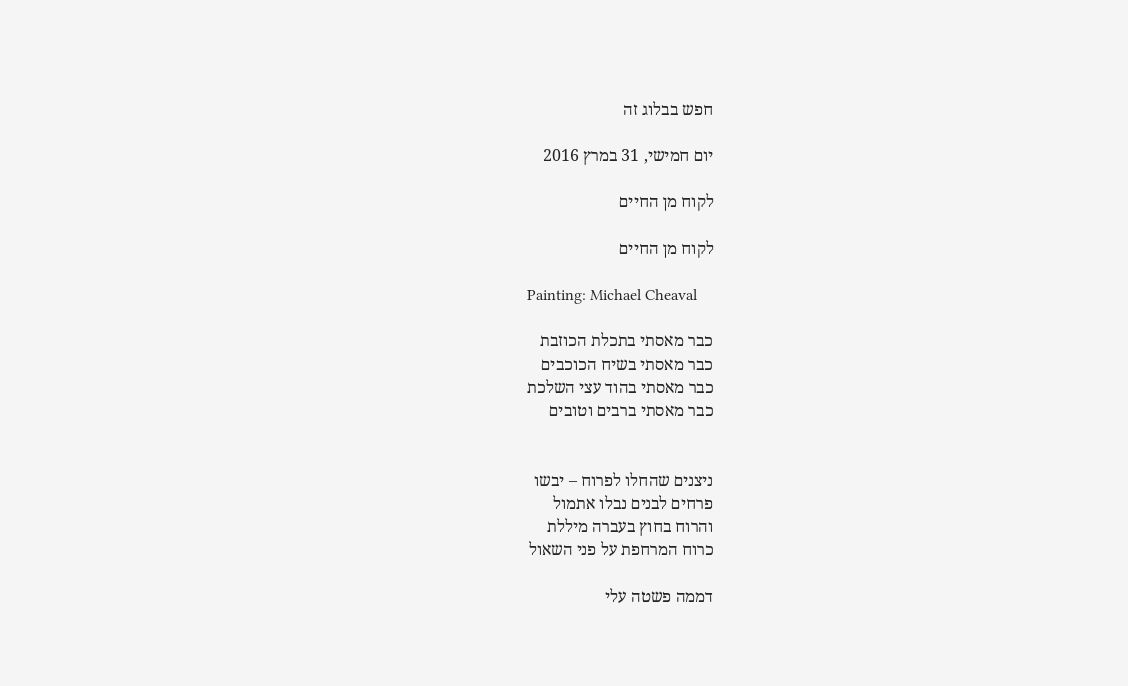חפש בבלוג זה

יום חמישי, 31 במרץ 2016

לקוח מן החיים

לקוח מן החיים

Painting: Michael Cheaval

כבר מאסתי בתכלת הכוזבת
כבר מאסתי בשיח הכוכבים
כבר מאסתי בהוד עצי השלכת
כבר מאסתי ברבים וטובים


ניצנים שהחלו לפרוח – יבשו
פרחים לבנים נבלו אתמול
והרוח בחוץ בעברה מיללת
כרוח המרחפת על פני השאול

דממה פשטה עלי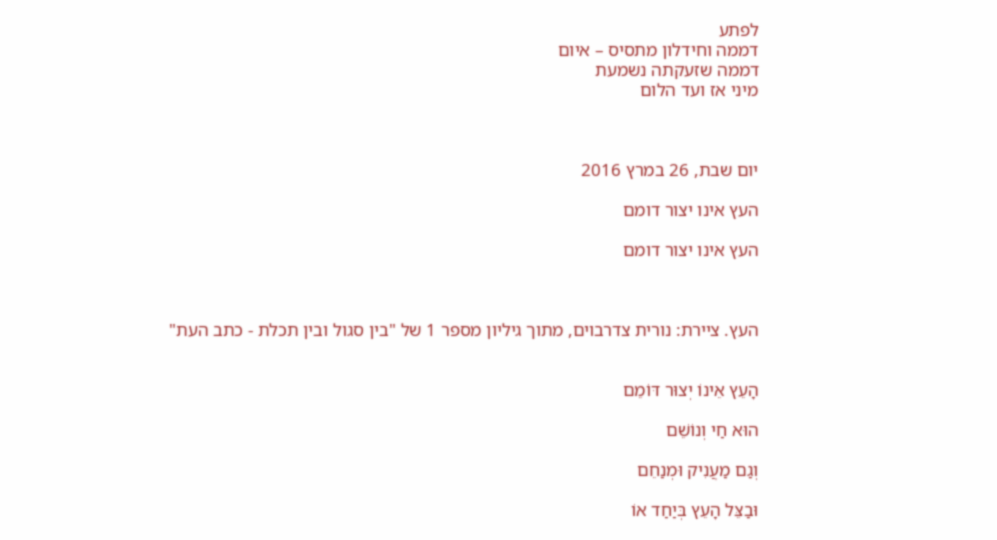לפתע
דממה וחידלון מתסיס – איום
דממה שזעקתה נשמעת
מיני אז ועד הלום



יום שבת, 26 במרץ 2016

העץ אינו יצור דומם

העץ אינו יצור דומם



העץ. ציירת: נורית צדרבוים, מתוך גיליון מספר 1 של "בין סגול ובין תכלת - כתב העת"


הָעֵץ אֵינוֹ יְצוּר דּוֹמֵם

הוּא חַי וְנוֹשֵׁם

וְגַם מַעֲנִיק וּמְנַחֵם

וּבַצֵּל הָעֵץ בְּיַחַד אוֹ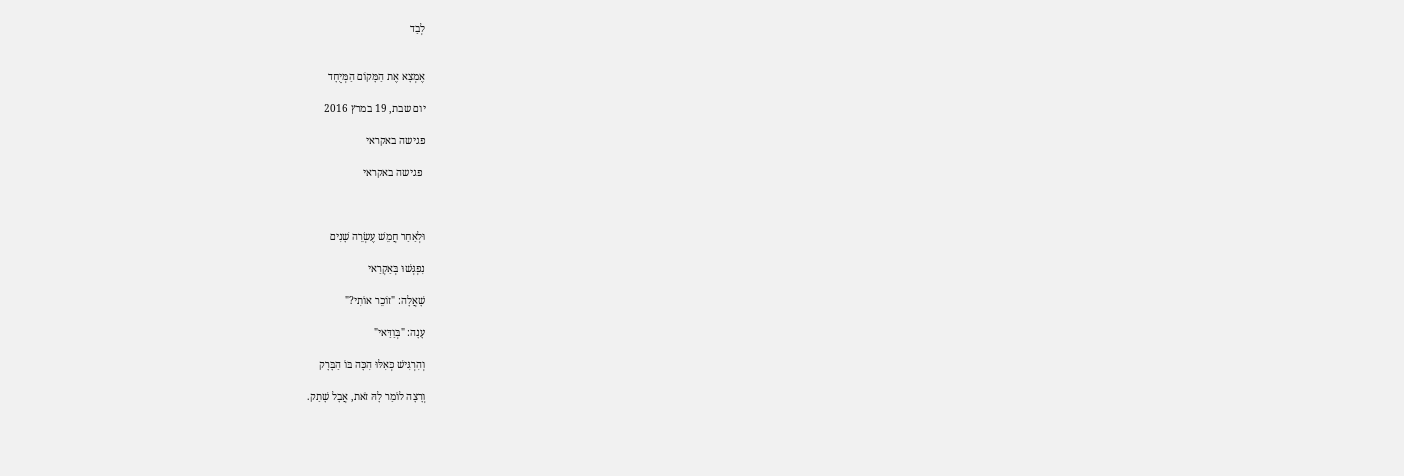לְבַד


אֶמְצָא אֶת הַמָּקוֹם הַמְּיֻחָד

יום שבת, 19 במרץ 2016

פגישה באקראי

 פגישה באקראי



וּלְאַחַר חֲמֵשׁ עֶשְׂרֵה שָׁנִים

נִפְגְּשׁוּ בְּאַקְרַאי

שָׁאֲלָה: "זוֹכֵר אוֹתִי?"

עָנָה: "בְּוַדַּאי"

וְהִרְגִּישׁ כְּאִלּוּ הִכָּה בּוֹ הַבָּרָק

וְרָצָה לוֹמַר לָהּ זֹאת, אֲבָל שָׁתַק.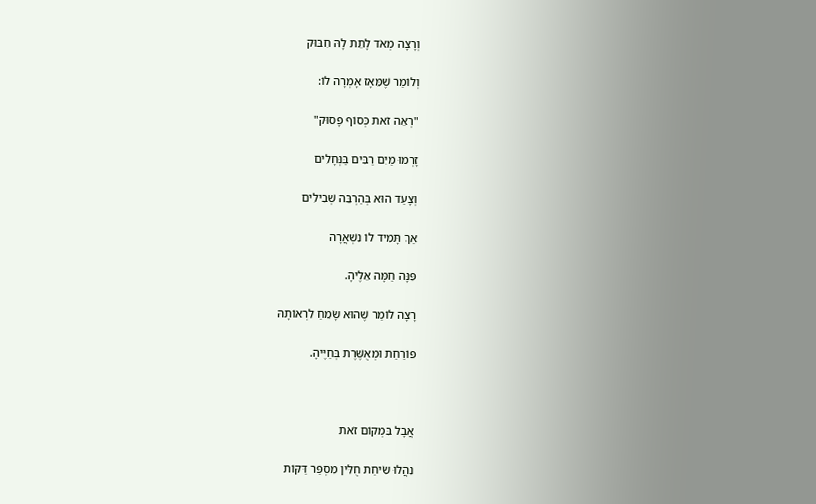וְרָצָה מְאֹד לָתֵת לָהּ חִבּוּק

וְלוֹמַר שֶׁמֵּאָז אָמְרָה לוֹ:

"רְאֵה זֹאת כְּסוֹף פָּסוּק"

זָרְמוּ מַיִם רַבִּים בַּנְּחָלִים

וְצָעַד הוּא בְּהַרְבֵּה שְׁבִילִים

אַךְ תָּמִיד לוֹ נִשְׁאֲרָה

פִּנָּה חַמָּה אֵלֶיהָ.

רָצָה לוֹמַר שֶׁהוּא שָׂמֵחַ לִרְאוֹתָהּ

פּוֹרַחַת וּמְאֻשֶּׁרֶת בְּחַיֶּיהָ.



אֲבָל בִּמְקוֹם זֹאת

נִהֲלוּ שִׂיחַת חֻלִּין מִסְפַּר דַּקּוֹת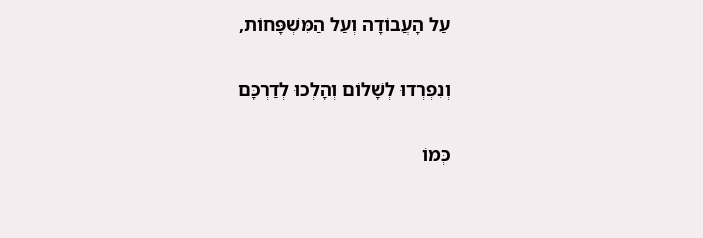עַל הָעֲבוֹדָה וְעַל הַמִּשְׁפָּחוֹת,

וְנִפְרְדוּ לְשָׁלוֹם וְהָלְכוּ לְדַרְכָּם

כְּמוֹ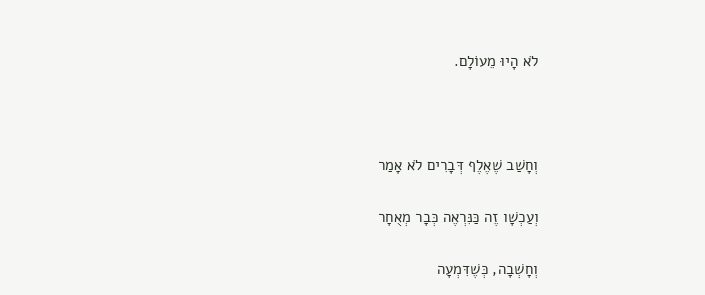לֹא הָיוּ מֵעוֹלָם.



וְחָשַׁב שֶׁאֶלֶף דְּבָרִים לֹא אָמַר

וְעַכְשָׁו זֶה כַּנִּרְאֶה כְּבָר מְאֻחָר

וְחָשְׁבָה, כְּשֶׁדִּמְעָה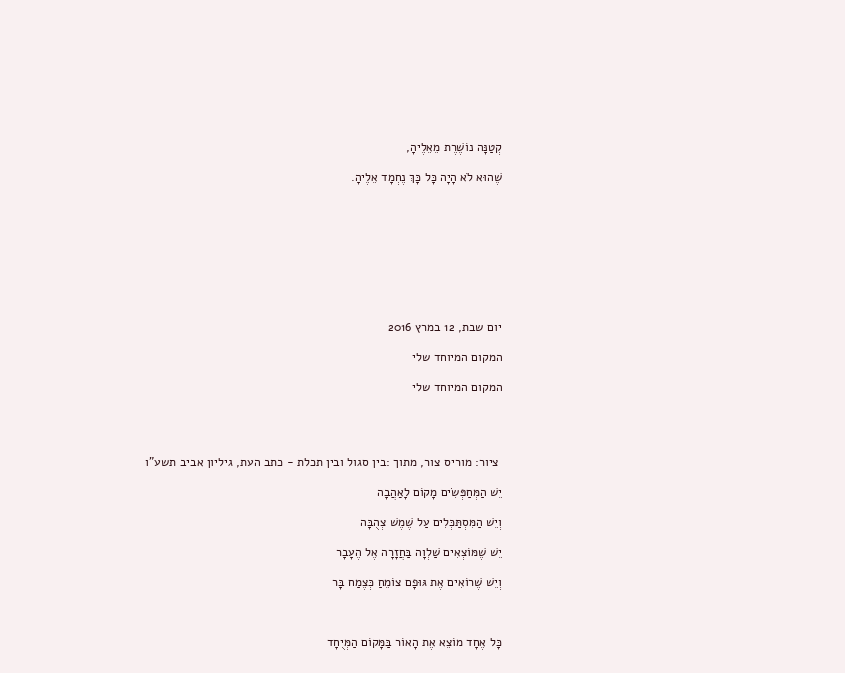קְטַנָּה נוֹשֶׁרֶת מֵאֵלֶיהָ,

שֶׁהוּא לֹא הָיָה כָּל כָּךְ נֶחְמָד אֵלֶיהָ.









יום שבת, 12 במרץ 2016

המקום המיוחד שלי

המקום המיוחד שלי




 ציור: מוריס צור, מתוך :בין סגול ובין תכלת - כתב העת, גיליון אביב תשע"ו

יֵשׁ הַמְּחַפְּשִׂים מָקוֹם לָאַהֲבָה

וְיֵשׁ הַמִּסְתַּכְּלִים עַל שֶׁמֶשׁ צְהֻבָּה

יֵשׁ שֶׁמּוֹצְאִים שַׁלְוָה בַּחֲזָרָה אֶל הֶעָבָר

וְיֵשׁ שֶׁרוֹאִים אֶת גּוּפָם צוֹמֵחַ כְּצֶמַח בָּר



כָּל אֶחָד מוֹצֵא אֶת הָאוֹר בַּמָּקוֹם הַמְּיֻחָד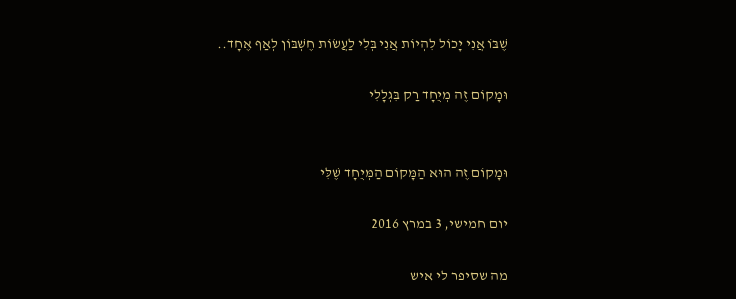שֶׁבּוֹ אֲנִי יָכוֹל לִהְיוֹת אֲנִי בְּלִי לַעֲשׂוֹת חֶשְׁבּוֹן לְאַף אֶחָד..

וּמָקוֹם זֶה מְיֻחָד רַק בִּגְלָלִי


וּמָקוֹם זֶה הוּא הַמָּקוֹם הַמְּיֻחָד שֶׁלִּי

יום חמישי, 3 במרץ 2016

מה שסיפר לי איש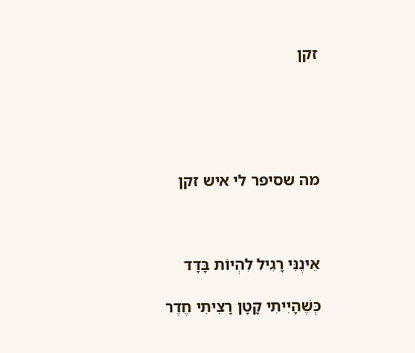זקן





מה שסיפר לי איש זקן



אֵינֶנִּי רָגִיל לִהְיוֹת בָּדָד

כְּשֶׁהָיִיתִי קָטָן רָצִיתִי חֶדֶר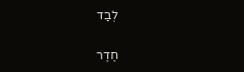לְבַד

חֶדֶר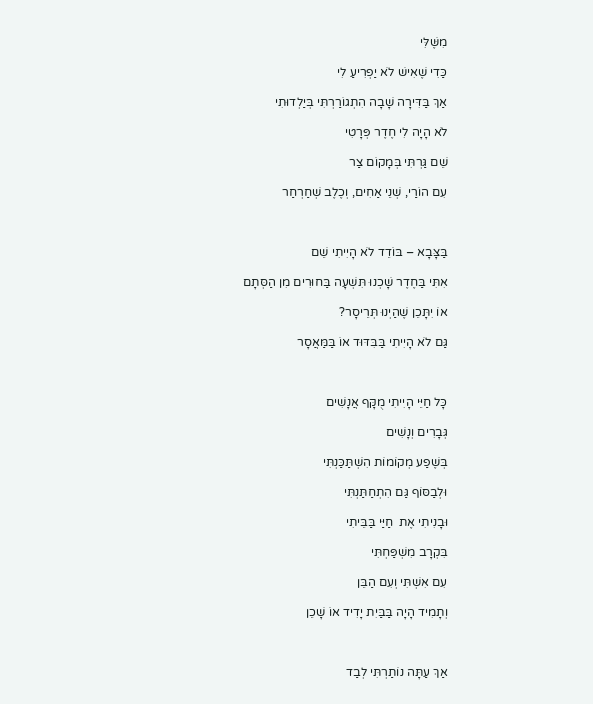מִשֶּׁלִּי

כַּדִי שֶׁאִישׁ לֹא יַפְרִיעַ לִי

אַךְ בַּדִּירָה שָׁבָה הִתְגוֹרַרְתִּי בְּיַלְדוּתִי

לֹא הָיָה לִי חֶדֶר פְּרָטִי

שֵׁם גַּרְתִּי בְּמָקוֹם צַר

עִם הוֹרַי, שְׁנֵי אַחִים, וְכֶלֶב שְׁחַרְחַר



בַּצָּבָא – בּוֹדֵד לֹא הָיִיתִי שֵׁם

אִתִּי בַּחֶדֶר שָׁכְנוּ תִּשְׁעָה בַּחוּרִים מִן הַסְּתָם

אוֹ יִתָּכֵן שֶׁהַיְנוּ תְּרֵיסָר?

גַּם לֹא הָיִיתִי בַּבִּדּוּד אוֹ בַּמַּאֲסָר



כָּל חַיֵּי הָיִיתִי מֻקָּף אֲנָשִׁים

גְּבָרִים וְנָשִׁים

בְּשֶׁפַע מְקוֹמוֹת הִשְׁתַּכַּנְתִּי

וּלְבַסּוֹף גַּם הִתְחַתַּנְתִּי

וּבָנִיתִי אֶת  חַיַּי בַּבֵּיתִי

בִּקְרָב מִשְׁפַּחְתִּי

עִם אִשְׁתִּי וְעִם הַבֵּן

וְתָמִיד הָיָה בַּבַּיִת יָדִיד אוֹ שָׁכֵן



אַךְ עַתָּה נוֹתַרְתִּי לְבַד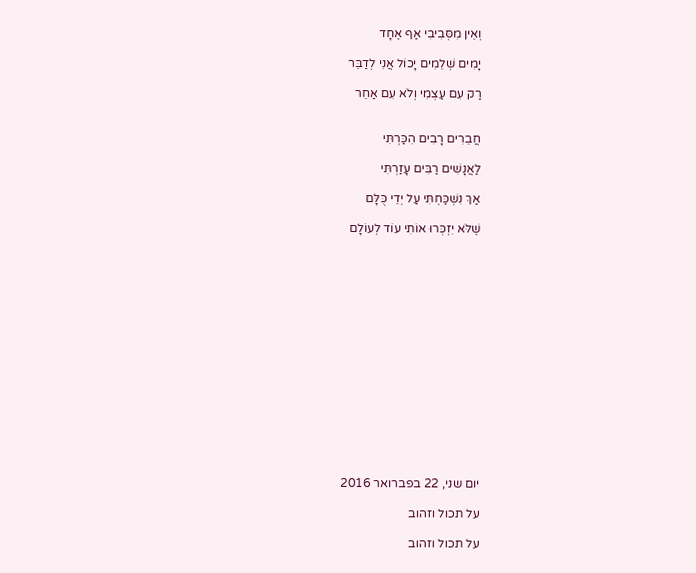וְאֵין מִסְּבִיבִי אַף אֶחָד

יָמִים שְׁלֵמִים יָכוֹל אֲנִי לְדַבֵּר

רַק עִם עַצְמִי וְלֹא עִם אַחֵר


חֲבֵרִים רָבִים הִכַּרְתִּי

לַאֲנָשִׁים רַבִּים עָזַרְתִּי

אַךְ נִשְׁכַּחְתִּי עַל יְדֵי כֻּלָּם

שֶׁלֹּא יִזְכְּרוּ אוֹתִי עוֹד לְעוֹלָם
















יום שני, 22 בפברואר 2016

על תכול וזהוב

על תכול וזהוב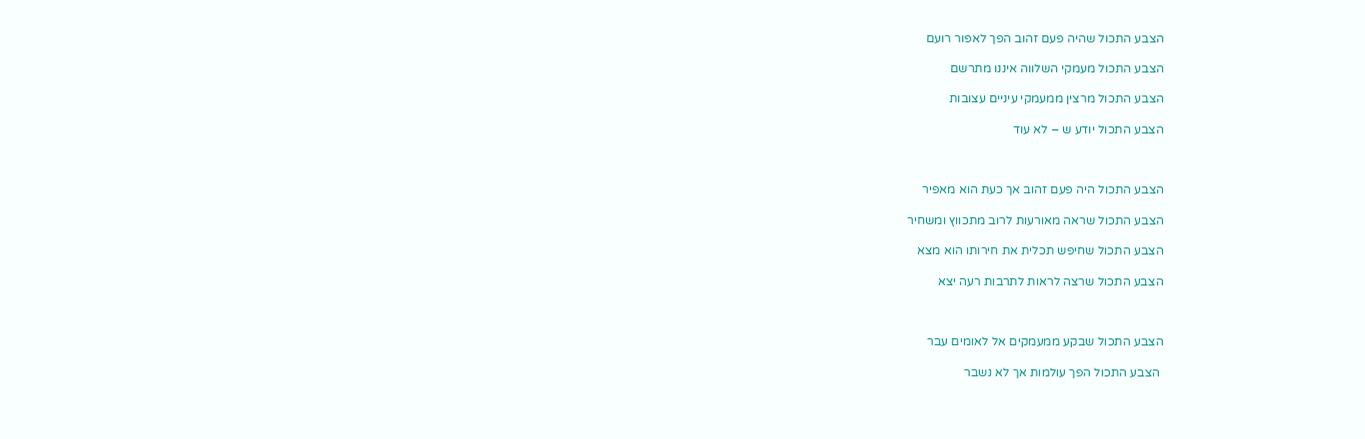הצבע התכול שהיה פעם זהוב הפך לאפור רועם

הצבע התכול מעמקי השלווה איננו מתרשם

הצבע התכול מרצין ממעמקי עיניים עצובות

הצבע התכול יודע ש – לא עוד



הצבע התכול היה פעם זהוב אך כעת הוא מאפיר

הצבע התכול שראה מאורעות לרוב מתכווץ ומשחיר

הצבע התכול שחיפש תכלית את חירותו הוא מצא

הצבע התכול שרצה לראות לתרבות רעה יצא



הצבע התכול שבקע ממעמקים אל לאומים עבר

 הצבע התכול הפך עולמות אך לא נשבר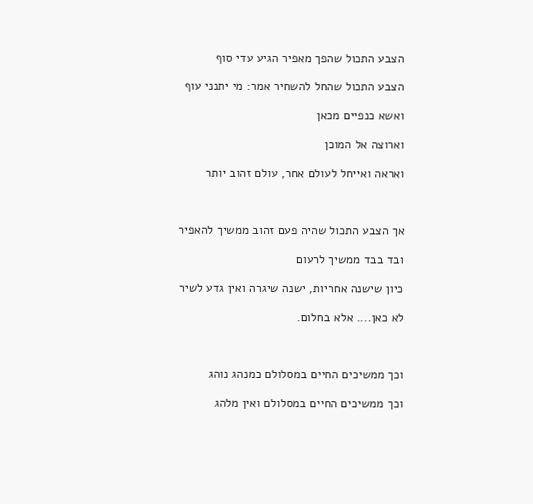הצבע התכול שהפך מאפיר הגיע עדי סוף

הצבע התכול שהחל להשחיר אמר: מי יתנני עוף

ואשא כנפיים מכאן

וארוצה אל המוכן

ואראה ואייחל לעולם אחר, עולם זהוב יותר



אך הצבע התכול שהיה פעם זהוב ממשיך להאפיר

ובד בבד ממשיך לרעום

כיון שישנה אחריות, ישנה שיגרה ואין גדע לשיר

לא כאן.... אלא בחלום.



וכך ממשיכים החיים במסלולם כמנהג נוהג

וכך ממשיכים החיים במסלולם ואין מלהג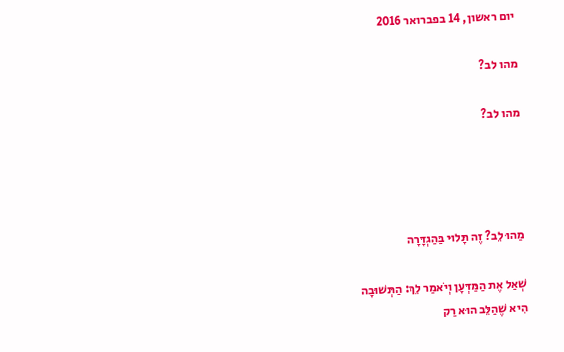יום ראשון, 14 בפברואר 2016

מהו לב?

מהו לב?




מַהוּ לֵב? זֶה תָּלוּי בַּהַגְדָּרָה

שְׁאַל אֶת הַמַּדְּעָן וְיֹאמַר לֵךְ: הַתְּשׁוּבָה
הִיא שֶׁהַלֵּב הוּא רַק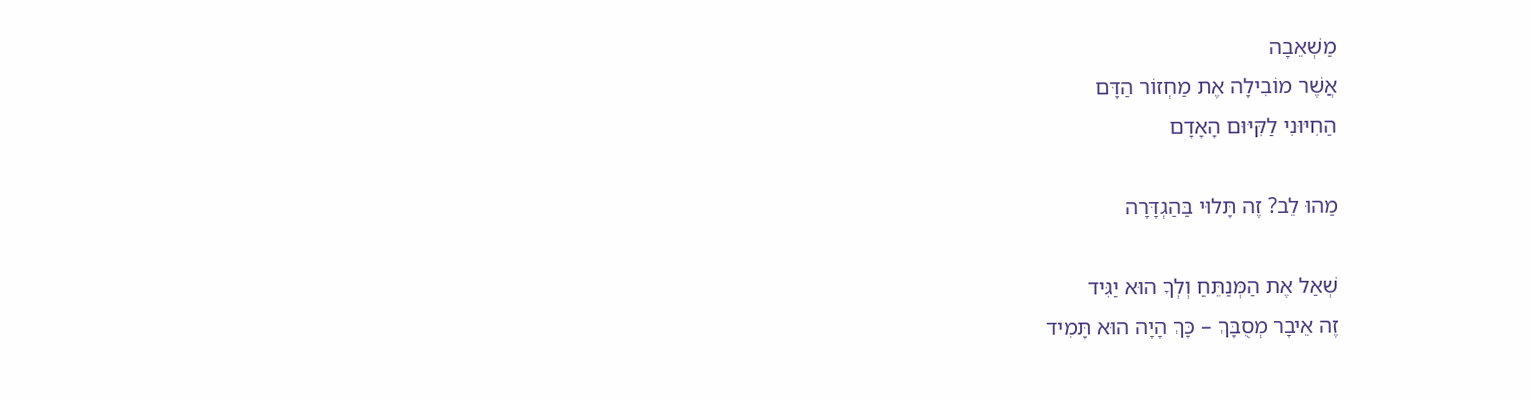מַשְׁאֵבָה
אֲשֶׁר מוֹבִילָה אֶת מַחְזוֹר הַדָּם
הַחִיּוּנִי לַקִּיּוּם הָאָדָם

מַהוּ לֵב? זֶה תָּלוּי בַּהַגְדָּרָה

שְׁאַל אֶת הַמְּנַתֵּחַ וְלְךָ הוּא יַגִּיד
זֶה אֵיבָר מְסֻבָּךְ – כָּךְ הָיָה הוּא תָּמִיד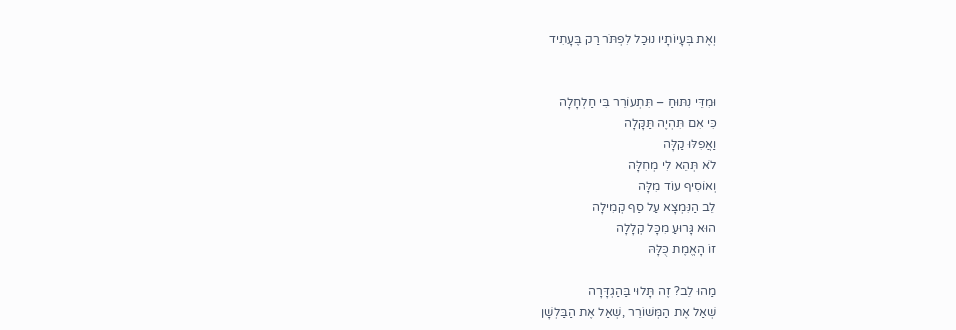וְאֶת בְּעָיוֹתָיו נוּכַל לִפְתֹּר רַק בֶּעָתִיד


וּמִדֵּי נִתּוּחַ – תִּתְעוֹרֵר בִּי חַלְחָלָה
כִּי אִם תִּהְיֶה תַּקָּלָה
וַאֲפִלּוּ קַלָּה
לֹא תְּהֵא לִי מְחִלָּה
וְאוֹסִיף עוֹד מִלָּה
לֵב הַנִּמְצָא עַל סַף קְמִילָה
הוּא גָּרוּעַ מִכָּל קְלָלָה
זוֹ הָאֱמֶת כֻּלָּהּ

מַהוּ לֵב? זֶה תָּלוּי בַּהַגְדָּרָה
שְׁאַל אֶת הַמְּשׁוֹרֵר ,שְׁאַל אֶת הַבַּלְשָׁן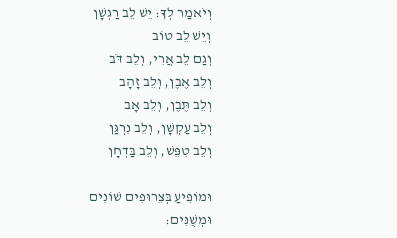וְיֹאמַר לְךָ: יֵשׁ לֵב רַגְשָׁן
וְיֵשׁ לֵב טוֹב
וְגַם לֵב אֲרִי, וְלֵב דֹּב
וְלֵב אֶבֶן, וְלֵב זָהָב
וְלֵב תֶּבֶן, וְלֵב אָב
וְלֵב עַקְשָׁן, וְלֵב נִרְגַּן
וְלֵב טִפֵּשׁ, וְלֵב בַּדְחָן

וּמוֹפִיעַ בְּצֵרוּפִים שׁוֹנִים
וּמְשֻׁנִּים: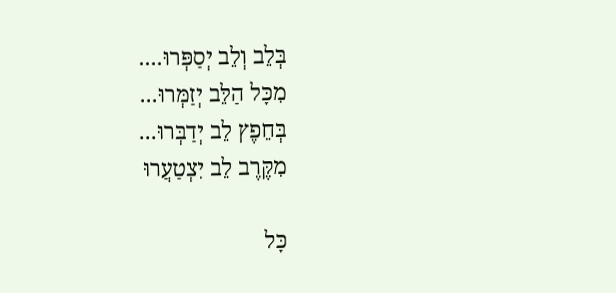בְּלֵב וְלֵב יְסַפְּרוּ....
מִכָּל הַלֵּב יְזַמְּרוּ...
בְּחֵפֶץ לֵב יְדַבְּרוּ...
מִקֶּרֶב לֵב יִצְטַעֲרוּ

כָּל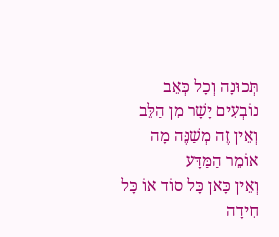תְּכוּנָה וְכָל כְּאֵב
נוֹבְעִים יָשָׁר מִן הַלֵּב
וְאֵין זֶה מְשַׁנֶּה מָה אוֹמֵר הַמַּדָּע
וְאֵין כָּאן כָּל סוֹד אוֹ כָּל חִידָה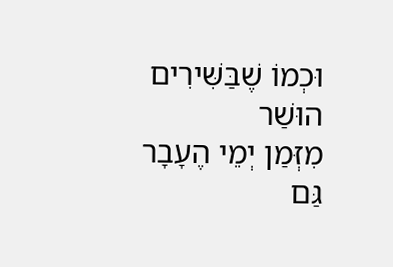וּכְמוֹ שֶׁבַּשִּׁירִים הוּשַׁר
מִזְּמַן יְמֵי הֶעָבָר
גַּם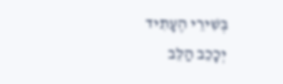בְּשִׁירֵי הֶעָתִיד
יְכָכֵב הַלֵּב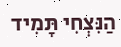הַנִּצְחִי תָּמִיד